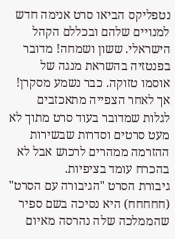נטפליקס הביאו סרט אנימה חדש למנויים שלהם ובכללם הקהל הישראלי. ששון ושמחה! מדובר בפנטזיה בהשראת מנגה של אוסמו טזוקה. כבר נשמע מסקרן! אך לאחר הצפייה מתאכזבים לגלות שמדובר בעוד סרט מתוך לא מעט סרטים וסדרות שבשירות ההזרמה ממהרים לרכוש אבל לא בהכרח עומד בציפיות.
גיבורת הסרט "הגיבורה עם הסרט" (חחחחח) היא נסיכה בשם ספיר שהממלכה שלה נהרסה מאיום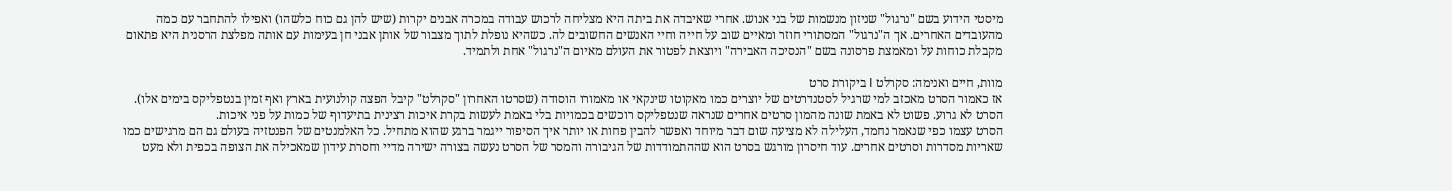מיסטי הידוע בשם "נרגול" שניזון מנשמות של בני אנוש. אחרי שאיבדה את ביתה היא מצליחה לרכוש עבודה במכרה אבנים יקרות (שיש להן גם כוח כלשהו) ואפילו להתחבר עם כמה מהעובדים האחרים. אך ה"נרגול" המסתורי חוזר ומאיים שוב על חייה וחיי האנשים החשובים לה. כשהיא נופלת לתוך מצבור של אותן אבני חן בעימות עם אותה מפלצת הרסנית היא פתאום מקבלת כוחות על ומאמצת פרסונה בשם "הנסיכה האבירה" ויוצאת לפטור את העולם מאיום ה"נרגול" אחת ולתמיד.

מוות, חיים ואנימה: סקרלט I ביקורת סרט
אז כאמור הסרט מאכזב למי שרגיל לסטנדרטים של יוצרים כמו מאקוטו שינקאי או מאמורו הוסודה (שסרטו האחרון "סקרלט" קיבל הפצה קולנועית בארץ ואף זמין בנטפליקס בימים אלו). הסרט לא גרוע. פשוט לא באמת שונה מהמון סרטים אחרים שנראה שנטפליקס רוכשים בכמויות בלי באמת לעשות בקרת איכות רצינית בתיעדוף של כמות על פני איכות.
הסרט עצמו כפי שנאמר נחמד, העלילה לא מציעה שום דבר מיוחד ואפשר להבין פחות או יותר איך הסיפור ייגמר ברגע שהוא מתחיל. כל האלמנטים של הפנטזיה בעולם גם הם מרגישים כמו שאריות מסדרות וסרטים אחרים. עוד חיסרון מורגש בסרט הוא שההתמודדות של הגיבורה והמסר של הסרט נעשה בצורה ישירה מדיי וחסרת עידון שמאכילה את הצופה בכפית ולא מעט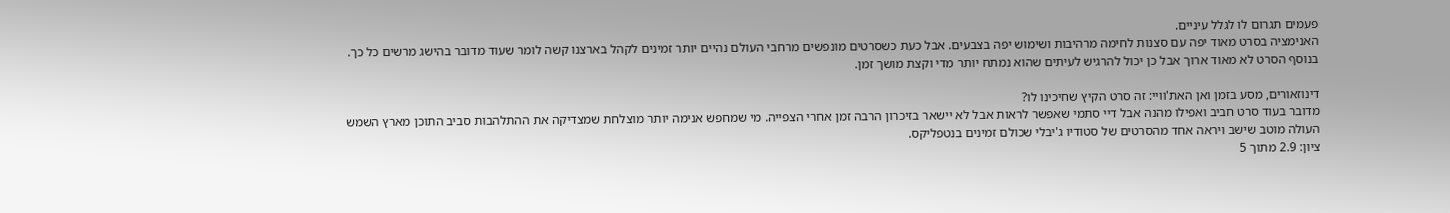פעמים תגרום לו לגלל עיניים.
האנימציה בסרט מאוד יפה עם סצנות לחימה מרהיבות ושימוש יפה בצבעים. אבל כעת כשסרטים מונפשים מרחבי העולם נהיים יותר זמינים לקהל בארצנו קשה לומר שעוד מדובר בהישג מרשים כל כך. בנוסף הסרט לא מאוד ארוך אבל כן יכול להרגיש לעיתים שהוא נמתח יותר מדי וקצת מושך זמן.

דינוזאורים, מסע בזמן ואן האת'וויי: זה סרט הקיץ שחיכינו לו?
מדובר בעוד סרט חביב ואפילו מהנה אבל דיי סתמי שאפשר לראות אבל לא יישאר בזיכרון הרבה זמן אחרי הצפייה. מי שמחפש אנימה יותר מוצלחת שמצדיקה את ההתלהבות סביב התוכן מארץ השמש העולה מוטב שישב ויראה אחד מהסרטים של סטודיו ג'יבלי שכולם זמינים בנטפליקס.
ציון: 2.9 מתוך 5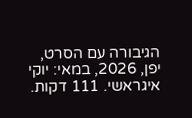הגיבורה עם הסרט, יפן, 2026, במאי: יוקי איגראשי. 111 דקות.